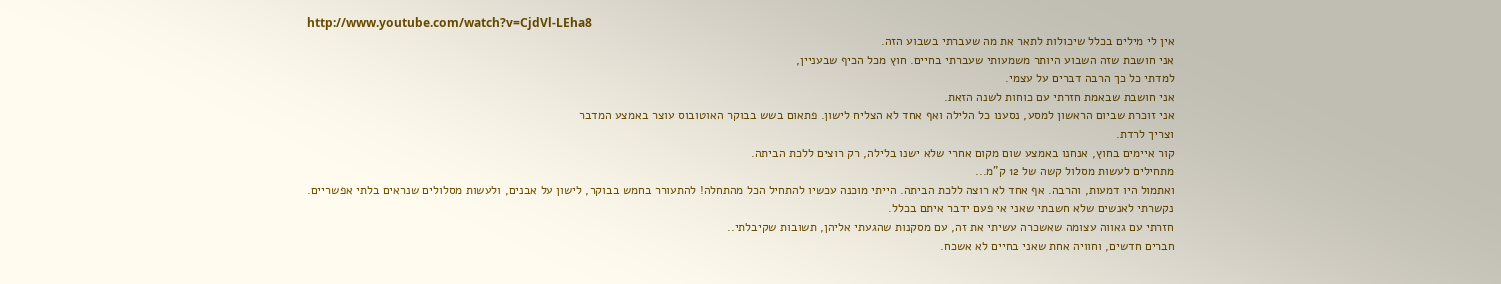http://www.youtube.com/watch?v=CjdVl-LEha8
אין לי מילים בכלל שיכולות לתאר את מה שעברתי בשבוע הזה.
אני חושבת שזה השבוע היותר משמעותי שעברתי בחיים. חוץ מכל הכיף שבעניין,
למדתי כל כך הרבה דברים על עצמי.
אני חושבת שבאמת חזרתי עם כוחות לשנה הזאת.
אני זוכרת שביום הראשון למסע, נסענו כל הלילה ואף אחד לא הצליח לישון. פתאום בשש בבוקר האוטובוס עוצר באמצע המדבר
וצריך לרדת.
קור איימים בחוץ, אנחנו באמצע שום מקום אחרי שלא ישנו בלילה, רק רוצים ללכת הביתה.
מתחילים לעשות מסלול קשה של 12 ק"מ...
ואתמול היו דמעות, והרבה. אף אחד לא רוצה ללכת הביתה. הייתי מוכנה עכשיו להתחיל הכל מהתחלה! להתעורר בחמש בבוקר, לישון על אבנים, ולעשות מסלולים שנראים בלתי אפשריים.
נקשרתי לאנשים שלא חשבתי שאני אי פעם ידבר איתם בכלל.
חזרתי עם גאווה עצומה שאשכרה עשיתי את זה, עם מסקנות שהגעתי אליהן, תשובות שקיבלתי..
חברים חדשים, וחוויה אחת שאני בחיים לא אשכח.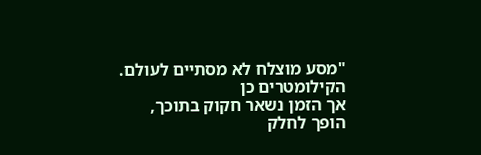"מסע מוצלח לא מסתיים לעולם. הקילומטרים כן
אך הזמן נשאר חקוק בתוכך,
הופך לחלק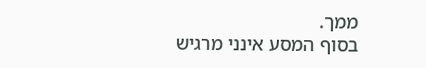ממך.
בסוף המסע אינני מרגיש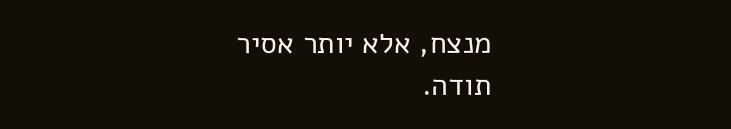מנצח, אלא יותר אסיר תודה.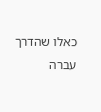כאלו שהדרך עברה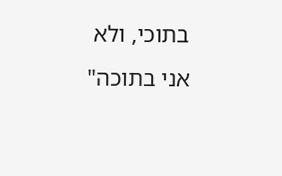בתוכי, ולא אני בתוכה"